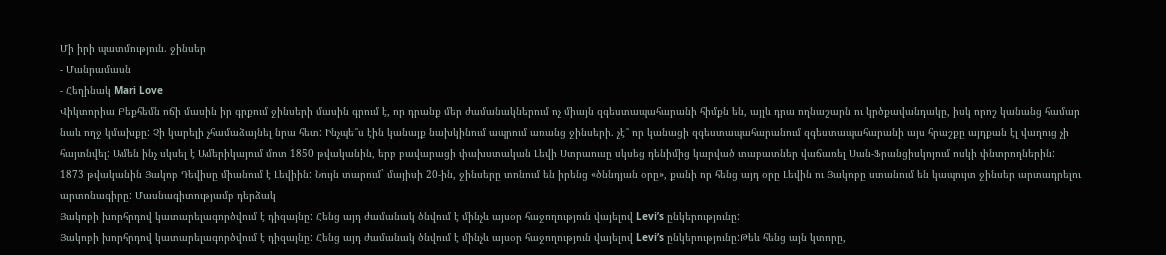Մի իրի պատմություն. ջինսեր
- Մանրամասն
- Հեղինակ Mari Love
Վիկտորիա Բեքհեմն ոճի մասին իր գրքում ջինսերի մասին գրում է, որ դրանք մեր ժամանակներում ոչ միայն զգեստապահարանի հիմքն են, այլև դրա ողնաշարն ու կրծքավանդակը, իսկ որոշ կանանց համար նաև ողջ կմախքը: Չի կարելի չհամաձայնել նրա հետ: Ինչպե՞ս էին կանայք նախկինում ապրում առանց ջինսերի. չէ՞ որ կանացի զգեստապահարանում զգեստապահարանի այս հրաշքը այդքան էլ վաղուց չի հայտնվել: Ամեն ինչ սկսել է Ամերիկայում մոտ 1850 թվականին, երբ բավարացի փախստական Լեվի Ստրաուսը սկսեց դենիմից կարված տաբատներ վաճառել Սան-Ֆրանցիսկոյում ոսկի փնտրողներին:
1873 թվականին Յակոբ Դեվիսը միանում է Լեվիին: Նույն տարում` մայիսի 20-ին, ջինսերը տոնում են իրենց «ծննդյան օրը», քանի որ հենց այդ օրը Լեվին ու Յակոբը ստանում են կապույտ ջինսեր արտադրելու արտոնագիրը: Մասնագիտությամբ դերձակ
Յակոբի խորհրդով կատարելագործվում է դիզայնը: Հենց այդ ժամանակ ծնվում է մինչև այսօր հաջողություն վայելով Levi’s ընկերությունը:
Յակոբի խորհրդով կատարելագործվում է դիզայնը: Հենց այդ ժամանակ ծնվում է մինչև այսօր հաջողություն վայելով Levi’s ընկերությունը:Թեև հենց այն կտորը,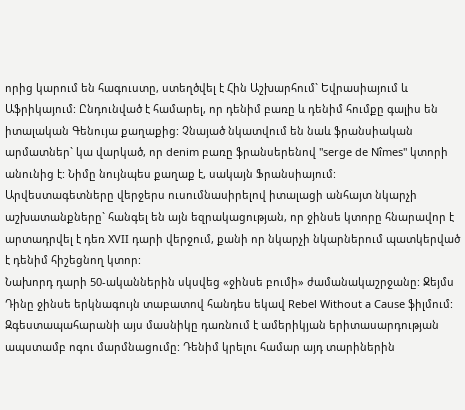որից կարում են հագուստը, ստեղծվել է Հին Աշխարհում` Եվրասիայում և Աֆրիկայում: Ընդունված է համարել, որ դենիմ բառը և դենիմ հումքը գալիս են իտալական Գենույա քաղաքից: Չնայած նկատվում են նաև ֆրանսիական արմատներ` կա վարկած, որ denim բառը ֆրանսերենով "serge de Nîmes" կտորի անունից է: Նիմը նույնպես քաղաք է, սակայն Ֆրանսիայում:
Արվեստագետները վերջերս ուսումնասիրելով իտալացի անհայտ նկարչի աշխատանքները` հանգել են այն եզրակացության, որ ջինսե կտորը հնարավոր է արտադրվել է դեռ XVII դարի վերջում, քանի որ նկարչի նկարներում պատկերված է դենիմ հիշեցնող կտոր:
Նախորդ դարի 50-ականներին սկսվեց «ջինսե բումի» ժամանակաշրջանը: Ջեյմս Դինը ջինսե երկնագույն տաբատով հանդես եկավ Rebel Without a Cause ֆիլմում: Զգեստապահարանի այս մասնիկը դառնում է ամերիկյան երիտասարդության ապստամբ ոգու մարմնացումը: Դենիմ կրելու համար այդ տարիներին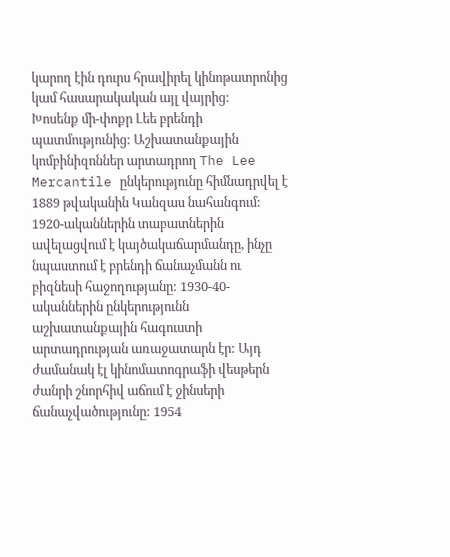կարող էին դուրս հրավիրել կինոթատրոնից կամ հասարակական այլ վայրից:
Խոսենք մի-փոքր Լեե բրենդի պատմությունից: Աշխատանքային կոմբինիզոններ արտադրող The Lee Mercantile ընկերությունը հիմնադրվել է 1889 թվականին Կանզաս նահանգում: 1920-ականներին տաբատներին ավելացվում է կայծակաճարմանդը, ինչը նպաստում է բրենդի ճանաչմանն ու բիզնեսի հաջողությանը: 1930-40-ականներին ընկերությունն աշխատանքային հագուստի արտադրության առաջատարն էր: Այդ ժամանակ էլ կինոմատոգրաֆի վեսթերն ժանրի շնորհիվ աճում է ջինսերի ճանաչվածությունը: 1954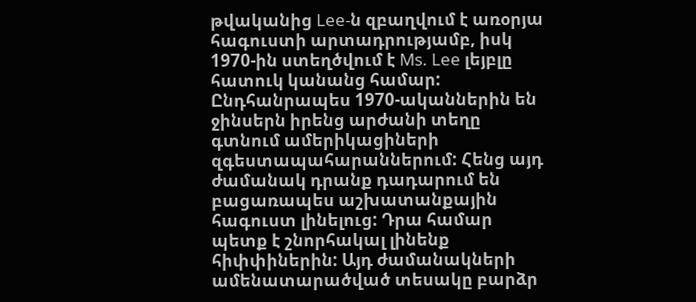թվականից Lee-ն զբաղվում է առօրյա հագուստի արտադրությամբ, իսկ 1970-ին ստեղծվում է Ms. Lee լեյբլը հատուկ կանանց համար:
Ընդհանրապես 1970-ականներին են ջինսերն իրենց արժանի տեղը գտնում ամերիկացիների զգեստապահարաններում: Հենց այդ ժամանակ դրանք դադարում են բացառապես աշխատանքային հագուստ լինելուց: Դրա համար պետք է շնորհակալ լինենք հիփփիներին: Այդ ժամանակների ամենատարածված տեսակը բարձր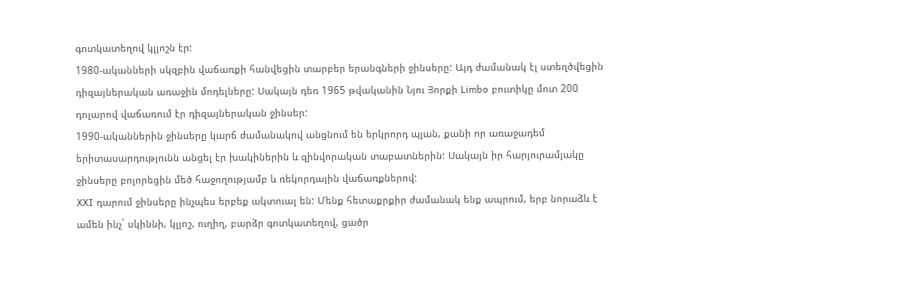գոտկատեղով կլյոշն էր:
1980-ականների սկզբին վաճառքի հանվեցին տարբեր երանգների ջինսերը: Այդ ժամանակ էլ ստեղծվեցին դիզայներական առաջին մոդելները: Սակայն դեռ 1965 թվականին Նյու Յորքի Limbo բուտիկը մոտ 200 դոլարով վաճառում էր դիզայներական ջինսեր:
1990-ականներին ջինսերը կարճ ժամանակով անցնում են երկրորդ պլան, քանի որ առաջադեմ երիտասարդությունն անցել էր խակիներին և զինվորական տաբատներին: Սակայն իր հարյուրամյակը ջինսերը բոլորեցին մեծ հաջողությամբ և ռեկորդային վաճառքներով:
XXI դարում ջինսերը ինչպես երբեք ակտուալ են: Մենք հետաքրքիր ժամանակ ենք ապրում, երբ նորաձև է ամեն ինչ` սկիննի, կլյոշ, ուղիղ, բարձր գոտկատեղով, ցածր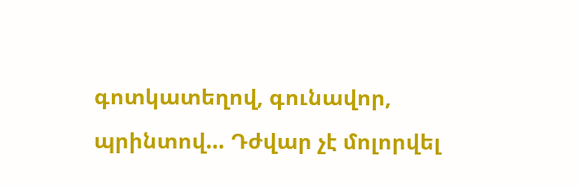գոտկատեղով, գունավոր, պրինտով… Դժվար չէ մոլորվել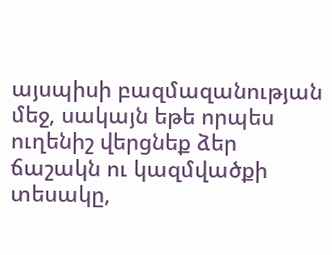այսպիսի բազմազանության մեջ, սակայն եթե որպես ուղենիշ վերցնեք ձեր ճաշակն ու կազմվածքի տեսակը,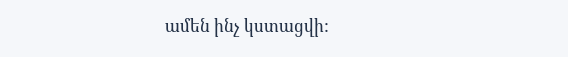ամեն ինչ կստացվի: